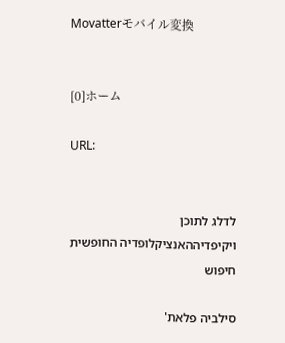Movatterモバイル変換


[0]ホーム

URL:


לדלג לתוכן
ויקיפדיההאנציקלופדיה החופשית
חיפוש

סילביה פלאת'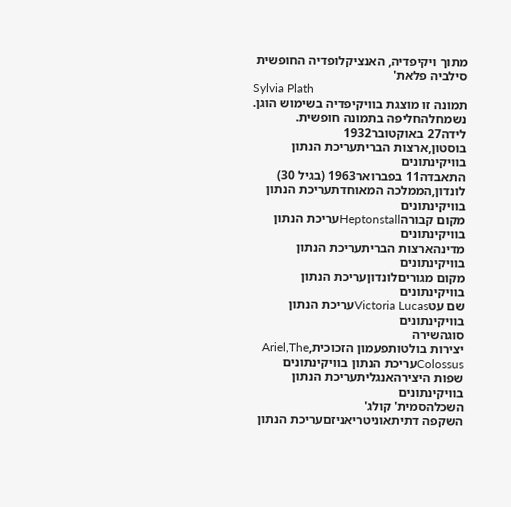מתוך ויקיפדיה, האנציקלופדיה החופשית
סילביה פלאת'
Sylvia Plath
תמונה זו מוצגת בוויקיפדיה בשימוש הוגן.
נשמחלהחליפה בתמונה חופשית.
לידה27 באוקטובר1932
בוסטון,ארצות הבריתעריכת הנתון בוויקינתונים
התאבדה11 בפברואר1963 (בגיל 30)
לונדון,הממלכה המאוחדתעריכת הנתון בוויקינתונים
מקום קבורהHeptonstallעריכת הנתון בוויקינתונים
מדינהארצות הבריתעריכת הנתון בוויקינתונים
מקום מגוריםלונדוןעריכת הנתון בוויקינתונים
שם עטVictoria Lucasעריכת הנתון בוויקינתונים
סוגהשירה
יצירות בולטותפעמון הזכוכית,Ariel,The Colossusעריכת הנתון בוויקינתונים
שפות היצירהאנגליתעריכת הנתון בוויקינתונים
השכלהסמית' קולג'
השקפה דתיתאוניטריאניזםעריכת הנתון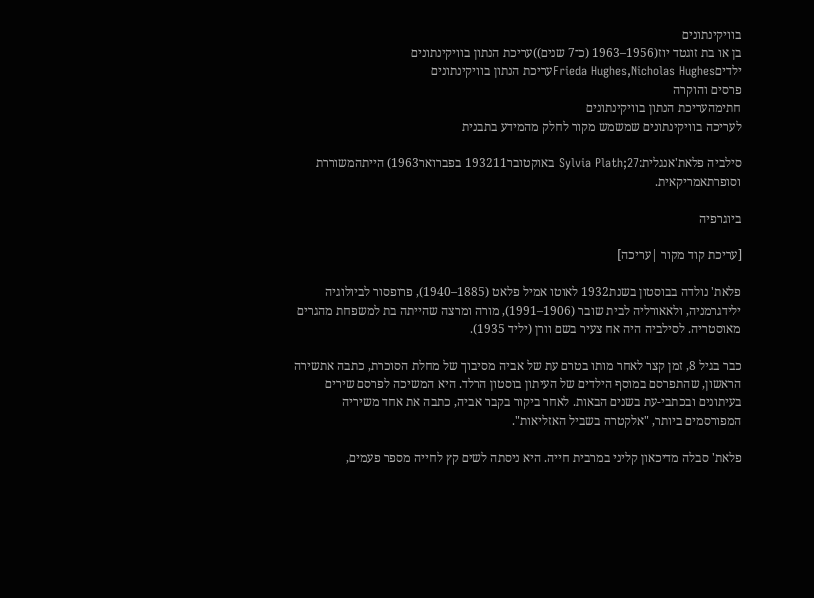בוויקינתונים
בן או בת זוגטד יוז(1956–1963 (כ־7 שנים))עריכת הנתון בוויקינתונים
ילדיםFrieda Hughes,Nicholas Hughesעריכת הנתון בוויקינתונים
פרסים והוקרה
חתימהעריכת הנתון בוויקינתונים
לעריכה בוויקינתונים שמשמש מקור לחלק מהמידע בתבנית

סילביה פלאת'אנגלית:Sylvia Plath;27 באוקטובר193211 בפברואר1963) הייתהמשוררת וסופרתאמריקאית.

ביוגרפיה

[עריכת קוד מקור |עריכה]

פלאת' נולדה בבוסטון בשנת1932 לאוטו אמיל פלאט (1885–1940), פרופסור לביולוגיה ילידגרמניה, ולאאורליה לבית שובר (1906–1991), מורה ומרצה שהייתה בת למשפחת מהגרים מאוסטריה. לסילביה היה אח צעיר בשם וורן (יליד 1935).

כבר בגיל 8, זמן קצר לאחר מותו בטרם עת של אביה מסיבוך של מחלת הסוכרת, כתבה אתשירה הראשון, שהתפרסם במוסף הילדים של העיתון בוסטון הרלד. היא המשיכה לפרסם שירים בעיתונים ובכתבי-עת בשנים הבאות. לאחר ביקור בקבר אביה, כתבה את אחד משיריה המפורסמים ביותר, "אלקטרה בשביל האזליאות".

פלאת' סבלה מדיכאון קליני במרבית חייה. היא ניסתה לשים קץ לחייה מספר פעמים,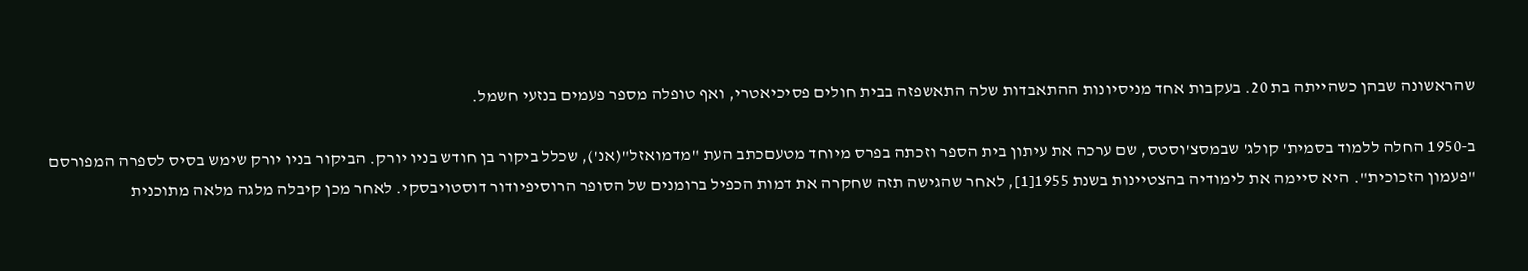שהראשונה שבהן כשהייתה בת 20. בעקבות אחד מניסיונות ההתאבדות שלה התאשפזה בבית חולים פסיכיאטרי, ואף טופלה מספר פעמים בנזעי חשמל.

ב-1950 החלה ללמוד בסמית' קולג' שבמסצ'וסטס, שם ערכה את עיתון בית הספר וזכתה בפרס מיוחד מטעםכתב העת "מדמואזל"(אנ'), שכלל ביקור בן חודש בניו יורק. הביקור בניו יורק שימש בסיס לספרה המפורסם "פעמון הזכוכית". היא סיימה את לימודיה בהצטיינות בשנת 1955[1], לאחר שהגישה תזה שחקרה את דמות הכפיל ברומנים של הסופר הרוסיפיודור דוסטויבסקי. לאחר מכן קיבלה מלגה מלאה מתוכנית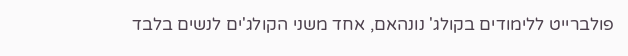פולברייט ללימודים בקולג' נונהאם, אחד משני הקולג'ים לנשים בלבד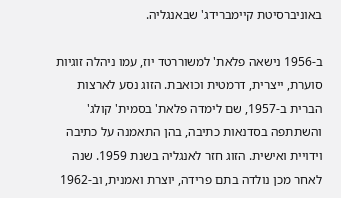באוניברסיטת קיימברידג' שבאנגליה.

ב-1956 נישאה פלאת' למשוררטד יוז, עמו ניהלה זוגיות סוערת, ייצרית, דרמטית וכואבת. הזוג נסע לארצות הברית ב-1957, שם לימדה פלאת' בסמית' קולג' והשתתפה בסדנאות כתיבה, בהן התאמנה על כתיבה וידויית ואישית. הזוג חזר לאנגליה בשנת 1959. שנה לאחר מכן נולדה בתם פרידה, יוצרת ואמנית, וב-1962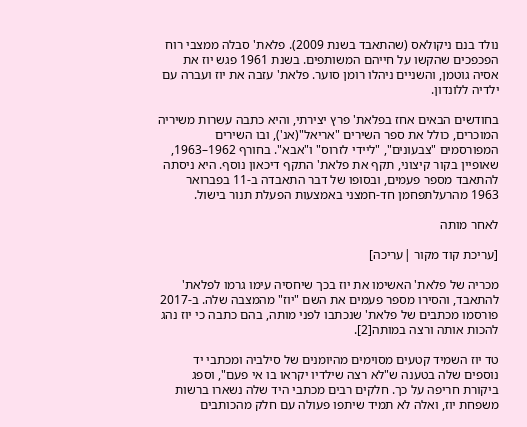נולד בנם ניקולאס (שהתאבד בשנת 2009). פלאת' סבלה ממצבי רוח הפכפכים שהקשו על חייהם המשותפים. בשנת 1961 פגש יוז את אסיה גוטמן, והשניים ניהלו רומן סוער. פלאת' עזבה את יוז ועברה עם ילדיה ללונדון.

בחודשים הבאים אחז בפלאת' פרץ יצירתי, והיא כתבה עשרות משיריה המוכרים, כולל את ספר השירים "אריאל"(אנ'), ובו השירים המפורסמים "צבעונים", "ליידי לזרוס" ו"אבא". בחורף 1962–1963, שאופיין בקור קיצוני, תקף את פלאת' התקף דיכאון נוסף. היא ניסתה להתאבד מספר פעמים, ובסופו של דבר התאבדה ב-11 בפברואר 1963 מהרעלתפחמן חד-חמצני באמצעות הפעלת תנור בישול.

לאחר מותה

[עריכת קוד מקור |עריכה]

מכריה של פלאת' האשימו את יוז בכך שיחסיה עימו גרמו לפלאת' להתאבד, והסירו מספר פעמים את השם "יוז" מהמצבה שלה. ב-2017 פורסמו מכתבים של פלאת' שנכתבו לפני מותה, בהם כתבה כי יוז נהג להכות אותה ורצה במותה[2].

טד יוז השמיד קטעים מסוימים מהיומנים של סילביה ומכתבי יד נוספים שלה בטענה ש"לא רצה שילדיו יקראו בו אי פעם", וספג ביקורת חריפה על כך. חלקים רבים מכתבי היד שלה נשארו ברשות משפחת יוז, ואלה לא תמיד שיתפו פעולה עם חלק מהכותבים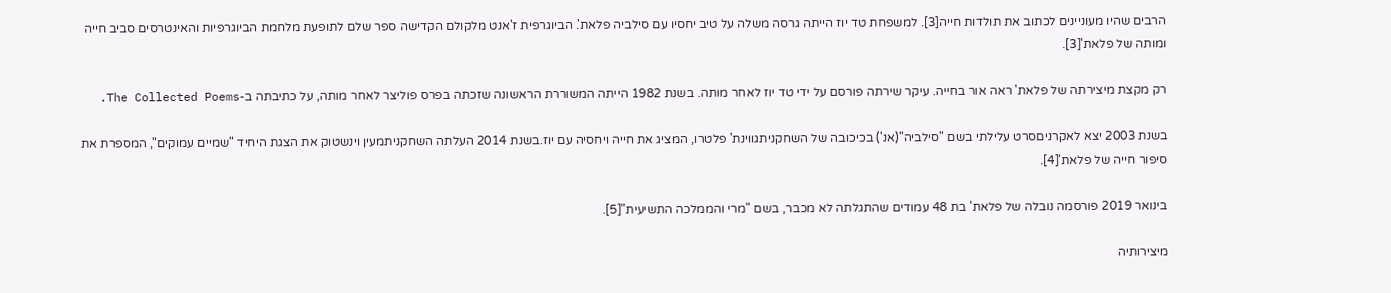הרבים שהיו מעוניינים לכתוב את תולדות חייה[3]. למשפחת טד יוז הייתה גרסה משלה על טיב יחסיו עם סילביה פלאת'. הביוגרפית ז'אנט מלקולם הקדישה ספר שלם לתופעת מלחמת הביוגרפיות והאינטרסים סביב חייה ומותה של פלאת'[3].

רק מקצת מיצירתה של פלאת' ראה אור בחייה. עיקר שירתה פורסם על ידי טד יוז לאחר מותה. בשנת 1982 הייתה המשוררת הראשונה שזכתה בפרס פוליצר לאחר מותה, על כתיבתה ב-The Collected Poems.

בשנת 2003 יצא לאקרניםסרט עלילתי בשם "סילביה"(אנ') בכיכובה של השחקניתגווינת' פלטרו, המציג את חייה ויחסיה עם יוז.בשנת 2014 העלתה השחקניתמעין וינשטוק את הצגת היחיד "שמיים עמוקים", המספרת את סיפור חייה של פלאת'[4].

בינואר 2019 פורסמה נובלה של פלאת' בת 48 עמודים שהתגלתה לא מכבר, בשם "מרי והממלכה התשיעית"[5].

מיצירותיה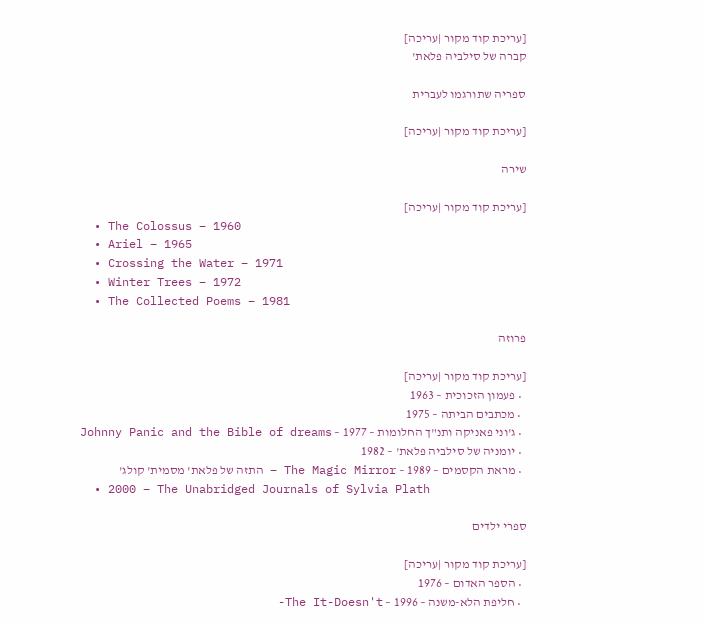[עריכת קוד מקור |עריכה]
קברה של סילביה פלאת'

ספריה שתורגמו לעברית

[עריכת קוד מקור |עריכה]

שירה

[עריכת קוד מקור |עריכה]
  • The Colossus – 1960
  • Ariel – 1965
  • Crossing the Water – 1971
  • Winter Trees – 1972
  • The Collected Poems – 1981

פרוזה

[עריכת קוד מקור |עריכה]
  • פעמון הזכוכית – 1963
  • מכתבים הביתה – 1975
  • ג'וני פאניקה ותנ"ך החלומות – 1977 – Johnny Panic and the Bible of dreams
  • יומניה של סילביה פלאת' – 1982
  • מראת הקסמים – 1989 – The Magic Mirror – התזה של פלאת' מסמית' קולג'
  • 2000 – The Unabridged Journals of Sylvia Plath

ספרי ילדים

[עריכת קוד מקור |עריכה]
  • הספר האדום – 1976
  • חליפת הלא-משנה – 1996 – The It-Doesn't-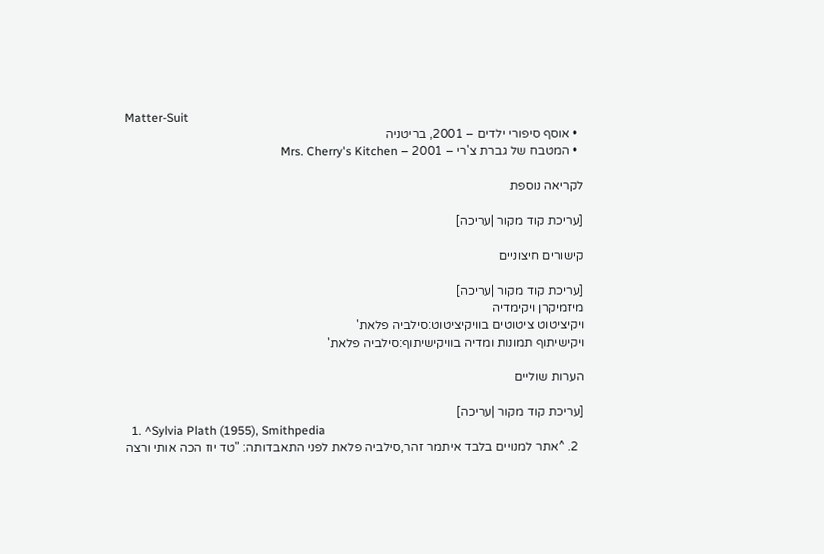Matter-Suit
  • אוסף סיפורי ילדים – 2001, בריטניה
  • המטבח של גברת צ'רי – 2001 – Mrs. Cherry's Kitchen

לקריאה נוספת

[עריכת קוד מקור |עריכה]

קישורים חיצוניים

[עריכת קוד מקור |עריכה]
מיזמיקרן ויקימדיה
ויקיציטוט ציטוטים בוויקיציטוט:סילביה פלאת'
ויקישיתוף תמונות ומדיה בוויקישיתוף:סילביה פלאת'

הערות שוליים

[עריכת קוד מקור |עריכה]
  1. ^Sylvia Plath (1955), Smithpedia
  2. ^אתר למנויים בלבד איתמר זהר,סילביה פלאת לפני התאבדותה: "טד יוז הכה אותי ורצה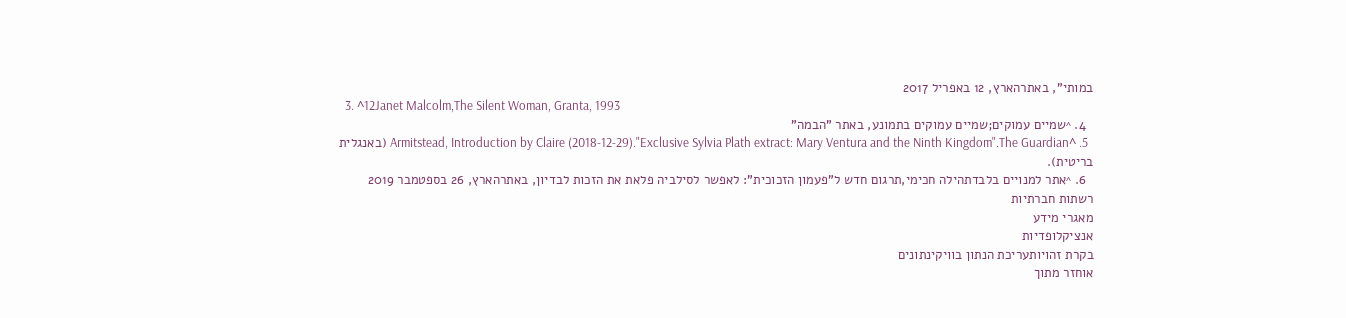במותי", באתרהארץ, 12 באפריל 2017
  3. ^12Janet Malcolm,The Silent Woman, Granta, 1993
  4. ^שמיים עמוקים;שמיים עמוקים בתמונע, באתר "הבמה"
  5. ^Armitstead, Introduction by Claire (2018-12-29)."Exclusive Sylvia Plath extract: Mary Ventura and the Ninth Kingdom".The Guardian (באנגלית בריטית).
  6. ^אתר למנויים בלבדתהילה חכימי,תרגום חדש ל"פעמון הזכוכית": לאפשר לסילביה פלאת את הזכות לבדיון, באתרהארץ, 26 בספטמבר 2019
רשתות חברתיות
מאגרי מידע
אנציקלופדיות
בקרת זהויותעריכת הנתון בוויקינתונים
אוחזר מתוך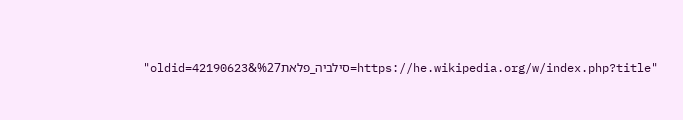"https://he.wikipedia.org/w/index.php?title=סילביה_פלאת%27&oldid=42190623"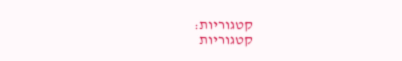קטגוריות:
קטגוריות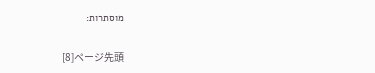מוסתרות:

[8]ページ先頭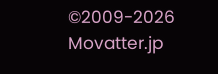©2009-2026 Movatter.jp